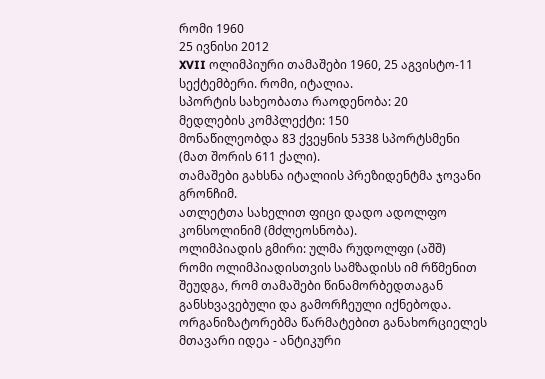რომი 1960
25 ივნისი 2012
XVII ოლიმპიური თამაშები 1960, 25 აგვისტო-11 სექტემბერი. რომი, იტალია.
სპორტის სახეობათა რაოდენობა: 20
მედლების კომპლექტი: 150
მონაწილეობდა 83 ქვეყნის 5338 სპორტსმენი (მათ შორის 611 ქალი).
თამაშები გახსნა იტალიის პრეზიდენტმა ჯოვანი გრონჩიმ.
ათლეტთა სახელით ფიცი დადო ადოლფო კონსოლინიმ (მძლეოსნობა).
ოლიმპიადის გმირი: ულმა რუდოლფი (აშშ)
რომი ოლიმპიადისთვის სამზადისს იმ რწმენით შეუდგა, რომ თამაშები წინამორბედთაგან განსხვავებული და გამორჩეული იქნებოდა. ორგანიზატორებმა წარმატებით განახორციელეს მთავარი იდეა - ანტიკური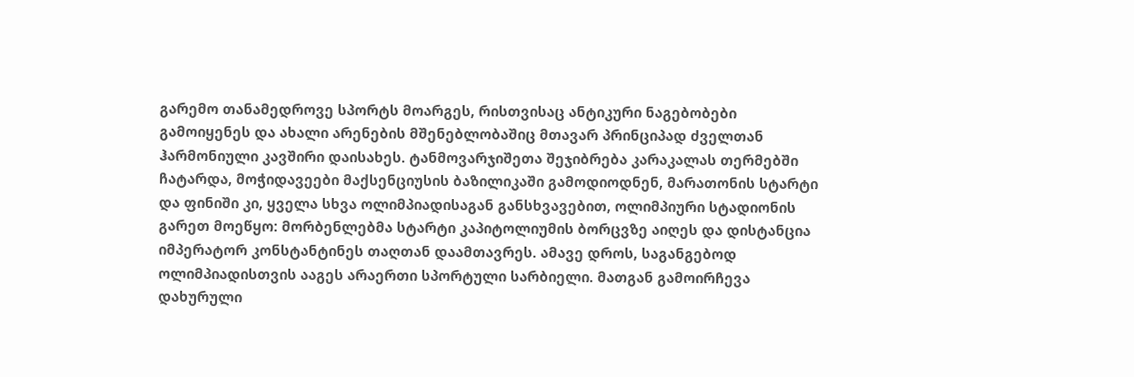გარემო თანამედროვე სპორტს მოარგეს, რისთვისაც ანტიკური ნაგებობები გამოიყენეს და ახალი არენების მშენებლობაშიც მთავარ პრინციპად ძველთან ჰარმონიული კავშირი დაისახეს. ტანმოვარჯიშეთა შეჯიბრება კარაკალას თერმებში ჩატარდა, მოჭიდავეები მაქსენციუსის ბაზილიკაში გამოდიოდნენ, მარათონის სტარტი და ფინიში კი, ყველა სხვა ოლიმპიადისაგან განსხვავებით, ოლიმპიური სტადიონის გარეთ მოეწყო: მორბენლებმა სტარტი კაპიტოლიუმის ბორცვზე აიღეს და დისტანცია იმპერატორ კონსტანტინეს თაღთან დაამთავრეს. ამავე დროს, საგანგებოდ ოლიმპიადისთვის ააგეს არაერთი სპორტული სარბიელი. მათგან გამოირჩევა დახურული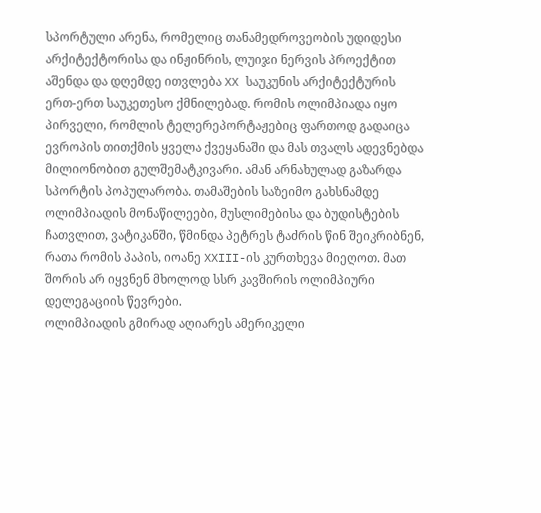სპორტული არენა, რომელიც თანამედროვეობის უდიდესი არქიტექტორისა და ინჟინრის, ლუიჯი ნერვის პროექტით აშენდა და დღემდე ითვლება XX საუკუნის არქიტექტურის ერთ-ერთ საუკეთესო ქმნილებად. რომის ოლიმპიადა იყო პირველი, რომლის ტელერეპორტაჟებიც ფართოდ გადაიცა ევროპის თითქმის ყველა ქვეყანაში და მას თვალს ადევნებდა მილიონობით გულშემატკივარი. ამან არნახულად გაზარდა სპორტის პოპულარობა. თამაშების საზეიმო გახსნამდე ოლიმპიადის მონაწილეები, მუსლიმებისა და ბუდისტების ჩათვლით, ვატიკანში, წმინდა პეტრეს ტაძრის წინ შეიკრიბნენ, რათა რომის პაპის, იოანე XXIII-ის კურთხევა მიეღოთ. მათ შორის არ იყვნენ მხოლოდ სსრ კავშირის ოლიმპიური დელეგაციის წევრები.
ოლიმპიადის გმირად აღიარეს ამერიკელი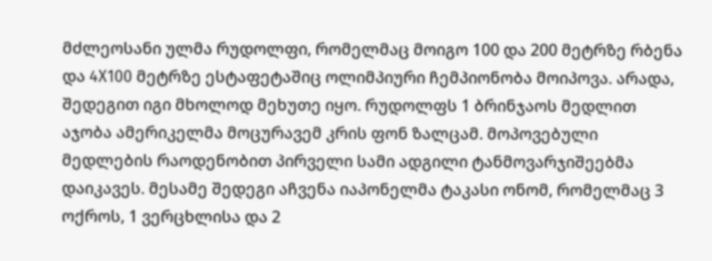მძლეოსანი ულმა რუდოლფი, რომელმაც მოიგო 100 და 200 მეტრზე რბენა და 4X100 მეტრზე ესტაფეტაშიც ოლიმპიური ჩემპიონობა მოიპოვა. არადა, შედეგით იგი მხოლოდ მეხუთე იყო. რუდოლფს 1 ბრინჯაოს მედლით აჯობა ამერიკელმა მოცურავემ კრის ფონ ზალცამ. მოპოვებული მედლების რაოდენობით პირველი სამი ადგილი ტანმოვარჯიშეებმა დაიკავეს. მესამე შედეგი აჩვენა იაპონელმა ტაკასი ონომ, რომელმაც 3 ოქროს, 1 ვერცხლისა და 2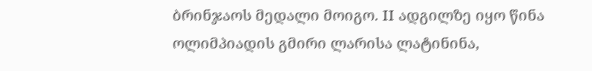ბრინჯაოს მედალი მოიგო. II ადგილზე იყო წინა ოლიმპიადის გმირი ლარისა ლატინინა,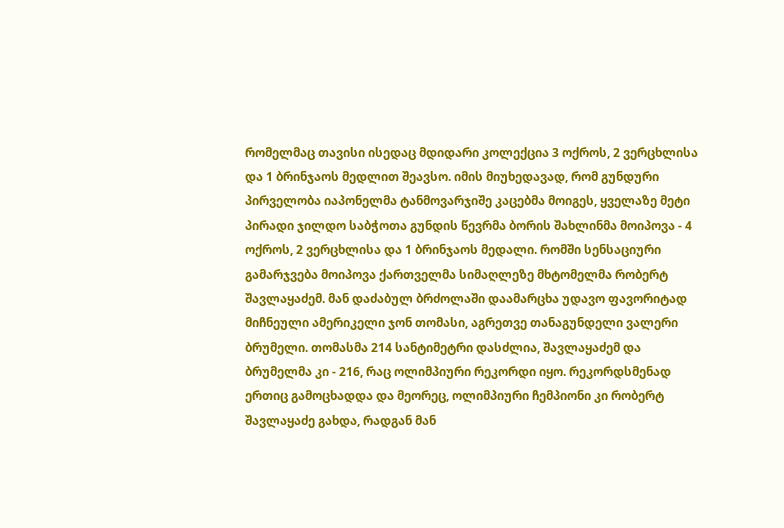რომელმაც თავისი ისედაც მდიდარი კოლექცია 3 ოქროს, 2 ვერცხლისა და 1 ბრინჯაოს მედლით შეავსო. იმის მიუხედავად, რომ გუნდური პირველობა იაპონელმა ტანმოვარჯიშე კაცებმა მოიგეს, ყველაზე მეტი პირადი ჯილდო საბჭოთა გუნდის წევრმა ბორის შახლინმა მოიპოვა - 4 ოქროს, 2 ვერცხლისა და 1 ბრინჯაოს მედალი. რომში სენსაციური გამარჯვება მოიპოვა ქართველმა სიმაღლეზე მხტომელმა რობერტ შავლაყაძემ. მან დაძაბულ ბრძოლაში დაამარცხა უდავო ფავორიტად მიჩნეული ამერიკელი ჯონ თომასი, აგრეთვე თანაგუნდელი ვალერი ბრუმელი. თომასმა 214 სანტიმეტრი დასძლია, შავლაყაძემ და ბრუმელმა კი - 216, რაც ოლიმპიური რეკორდი იყო. რეკორდსმენად ერთიც გამოცხადდა და მეორეც, ოლიმპიური ჩემპიონი კი რობერტ შავლაყაძე გახდა, რადგან მან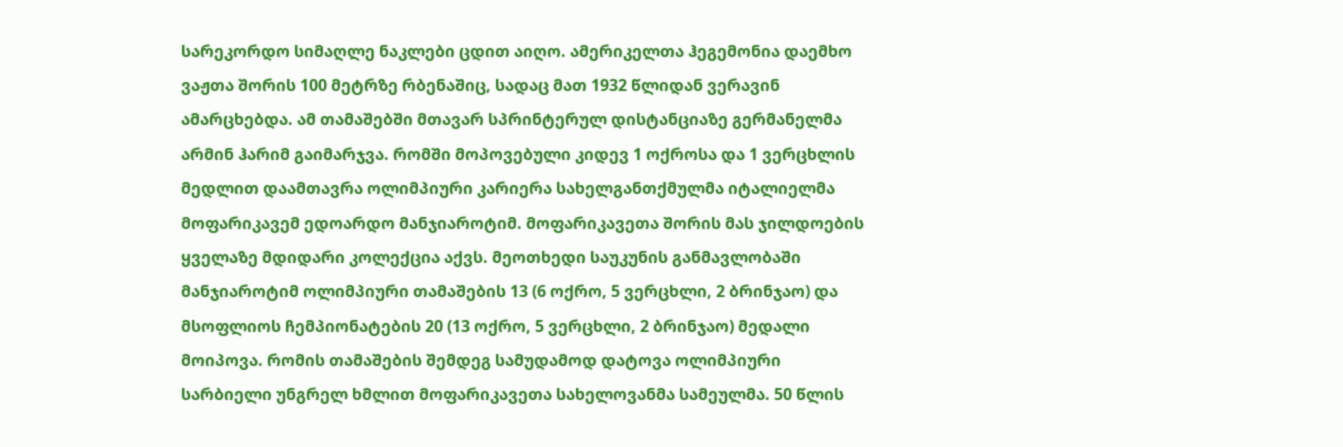სარეკორდო სიმაღლე ნაკლები ცდით აიღო. ამერიკელთა ჰეგემონია დაემხო ვაჟთა შორის 100 მეტრზე რბენაშიც, სადაც მათ 1932 წლიდან ვერავინ ამარცხებდა. ამ თამაშებში მთავარ სპრინტერულ დისტანციაზე გერმანელმა არმინ ჰარიმ გაიმარჯვა. რომში მოპოვებული კიდევ 1 ოქროსა და 1 ვერცხლის მედლით დაამთავრა ოლიმპიური კარიერა სახელგანთქმულმა იტალიელმა მოფარიკავემ ედოარდო მანჯიაროტიმ. მოფარიკავეთა შორის მას ჯილდოების ყველაზე მდიდარი კოლექცია აქვს. მეოთხედი საუკუნის განმავლობაში მანჯიაროტიმ ოლიმპიური თამაშების 13 (6 ოქრო, 5 ვერცხლი, 2 ბრინჯაო) და მსოფლიოს ჩემპიონატების 20 (13 ოქრო, 5 ვერცხლი, 2 ბრინჯაო) მედალი მოიპოვა. რომის თამაშების შემდეგ სამუდამოდ დატოვა ოლიმპიური სარბიელი უნგრელ ხმლით მოფარიკავეთა სახელოვანმა სამეულმა. 50 წლის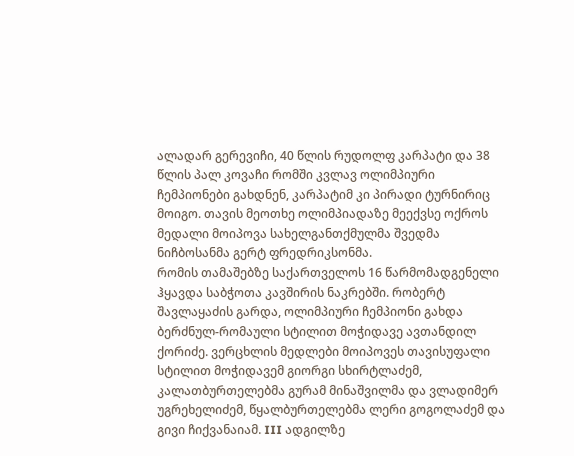ალადარ გერევიჩი, 40 წლის რუდოლფ კარპატი და 38 წლის პალ კოვაჩი რომში კვლავ ოლიმპიური ჩემპიონები გახდნენ, კარპატიმ კი პირადი ტურნირიც მოიგო. თავის მეოთხე ოლიმპიადაზე მეექვსე ოქროს მედალი მოიპოვა სახელგანთქმულმა შვედმა ნიჩბოსანმა გერტ ფრედრიკსონმა.
რომის თამაშებზე საქართველოს 16 წარმომადგენელი ჰყავდა საბჭოთა კავშირის ნაკრებში. რობერტ შავლაყაძის გარდა, ოლიმპიური ჩემპიონი გახდა ბერძნულ-რომაული სტილით მოჭიდავე ავთანდილ ქორიძე. ვერცხლის მედლები მოიპოვეს თავისუფალი სტილით მოჭიდავემ გიორგი სხირტლაძემ, კალათბურთელებმა გურამ მინაშვილმა და ვლადიმერ უგრეხელიძემ, წყალბურთელებმა ლერი გოგოლაძემ და გივი ჩიქვანაიამ. III ადგილზე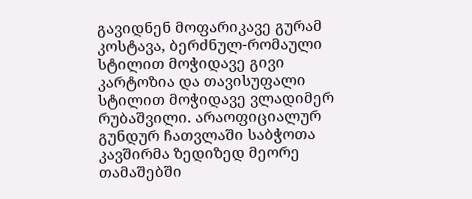გავიდნენ მოფარიკავე გურამ კოსტავა, ბერძნულ-რომაული სტილით მოჭიდავე გივი კარტოზია და თავისუფალი სტილით მოჭიდავე ვლადიმერ რუბაშვილი. არაოფიციალურ გუნდურ ჩათვლაში საბჭოთა კავშირმა ზედიზედ მეორე თამაშებში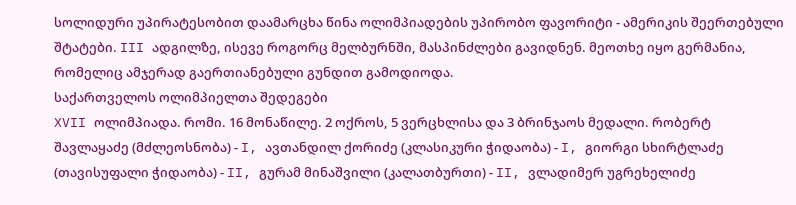სოლიდური უპირატესობით დაამარცხა წინა ოლიმპიადების უპირობო ფავორიტი - ამერიკის შეერთებული შტატები. III ადგილზე, ისევე როგორც მელბურნში, მასპინძლები გავიდნენ. მეოთხე იყო გერმანია, რომელიც ამჯერად გაერთიანებული გუნდით გამოდიოდა.
საქართველოს ოლიმპიელთა შედეგები
XVII ოლიმპიადა. რომი. 16 მონაწილე. 2 ოქროს, 5 ვერცხლისა და 3 ბრინჯაოს მედალი. რობერტ შავლაყაძე (მძლეოსნობა) - I, ავთანდილ ქორიძე (კლასიკური ჭიდაობა) - I, გიორგი სხირტლაძე (თავისუფალი ჭიდაობა) - II, გურამ მინაშვილი (კალათბურთი) - II, ვლადიმერ უგრეხელიძე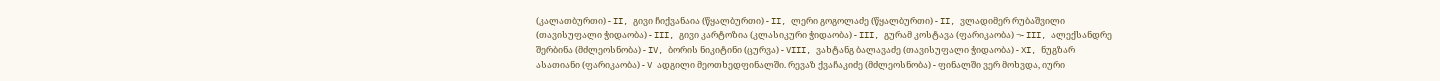(კალათბურთი) - II, გივი ჩიქვანაია (წყალბურთი) - II, ლერი გოგოლაძე (წყალბურთი) - II, ვლადიმერ რუბაშვილი (თავისუფალი ჭიდაობა) - III, გივი კარტოზია (კლასიკური ჭიდაობა) - III, გურამ კოსტავა (ფარიკაობა) ¬- III, ალექსანდრე შერბინა (მძლეოსნობა) - IV, ბორის ნიკიტინი (ცურვა) - VIII, ვახტანგ ბალავაძე (თავისუფალი ჭიდაობა) - XI, ნუგზარ ასათიანი (ფარიკაობა) - V ადგილი მეოთხედფინალში. რევაზ ქვაჩაკიძე (მძლეოსნობა) - ფინალში ვერ მოხვდა, იური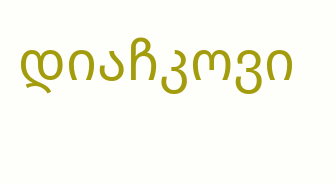დიაჩკოვი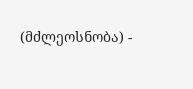(მძლეოსნობა) -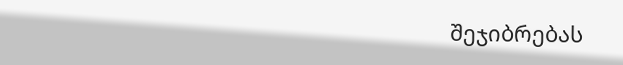შეჯიბრებას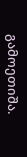გამოეთიშა.